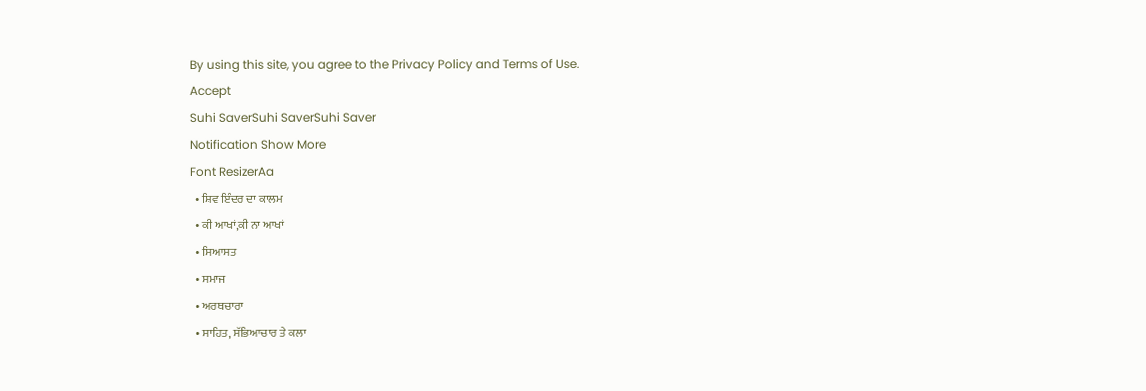By using this site, you agree to the Privacy Policy and Terms of Use.
Accept
Suhi SaverSuhi SaverSuhi Saver
Notification Show More
Font ResizerAa
  • ਸ਼ਿਵ ਇੰਦਰ ਦਾ ਕਾਲਮ
  • ਕੀ ਆਖਾਂ,ਕੀ ਨਾ ਆਖਾਂ
  • ਸਿਆਸਤ
  • ਸਮਾਜ
  • ਅਰਥਚਾਰਾ
  • ਸਾਹਿਤ, ਸੱਭਿਆਚਾਰ ਤੇ ਕਲਾ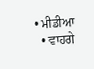• ਮੀਡੀਆ
  • ਵਾਹਗੇ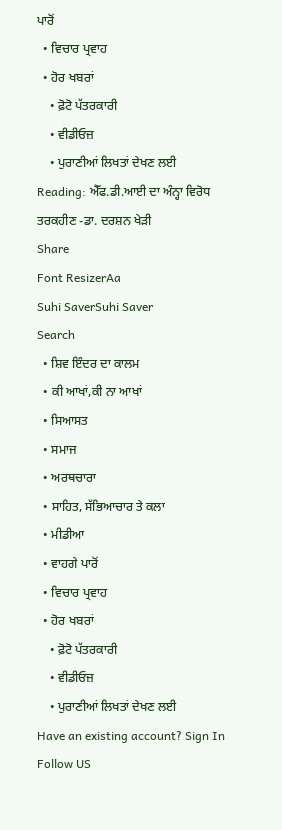ਪਾਰੋਂ
  • ਵਿਚਾਰ ਪ੍ਰਵਾਹ
  • ਹੋਰ ਖਬਰਾਂ
    • ਫ਼ੋਟੋ ਪੱਤਰਕਾਰੀ
    • ਵੀਡੀਓਜ਼
    • ਪੁਰਾਣੀਆਂ ਲਿਖਤਾਂ ਦੇਖਣ ਲਈ
Reading: ਐੱਫ.ਡੀ.ਆਈ ਦਾ ਅੰਨ੍ਹਾ ਵਿਰੋਧ ਤਰਕਹੀਣ -ਡਾ. ਦਰਸ਼ਨ ਖੇੜੀ
Share
Font ResizerAa
Suhi SaverSuhi Saver
Search
  • ਸ਼ਿਵ ਇੰਦਰ ਦਾ ਕਾਲਮ
  • ਕੀ ਆਖਾਂ,ਕੀ ਨਾ ਆਖਾਂ
  • ਸਿਆਸਤ
  • ਸਮਾਜ
  • ਅਰਥਚਾਰਾ
  • ਸਾਹਿਤ, ਸੱਭਿਆਚਾਰ ਤੇ ਕਲਾ
  • ਮੀਡੀਆ
  • ਵਾਹਗੇ ਪਾਰੋਂ
  • ਵਿਚਾਰ ਪ੍ਰਵਾਹ
  • ਹੋਰ ਖਬਰਾਂ
    • ਫ਼ੋਟੋ ਪੱਤਰਕਾਰੀ
    • ਵੀਡੀਓਜ਼
    • ਪੁਰਾਣੀਆਂ ਲਿਖਤਾਂ ਦੇਖਣ ਲਈ
Have an existing account? Sign In
Follow US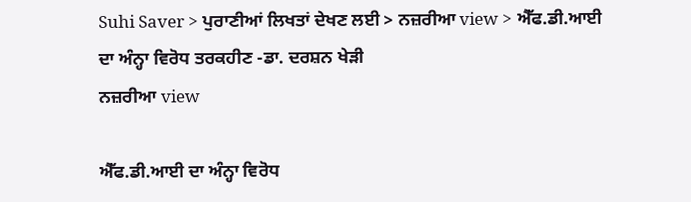Suhi Saver > ਪੁਰਾਣੀਆਂ ਲਿਖਤਾਂ ਦੇਖਣ ਲਈ > ਨਜ਼ਰੀਆ view > ਐੱਫ.ਡੀ.ਆਈ ਦਾ ਅੰਨ੍ਹਾ ਵਿਰੋਧ ਤਰਕਹੀਣ -ਡਾ. ਦਰਸ਼ਨ ਖੇੜੀ
ਨਜ਼ਰੀਆ view

ਐੱਫ.ਡੀ.ਆਈ ਦਾ ਅੰਨ੍ਹਾ ਵਿਰੋਧ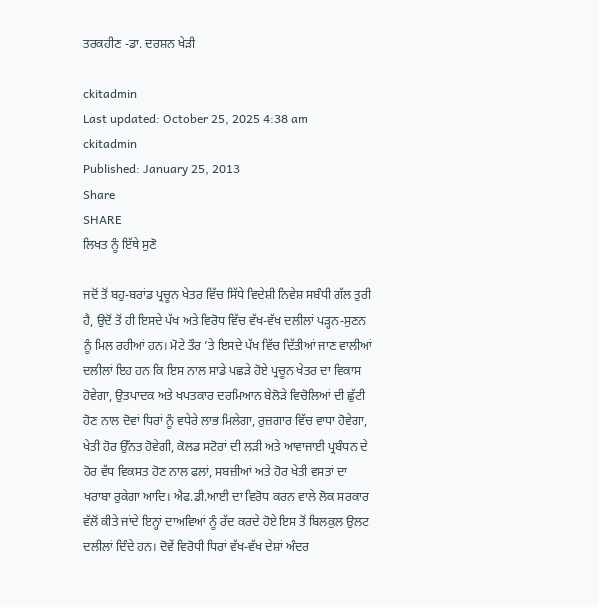ਤਰਕਹੀਣ -ਡਾ. ਦਰਸ਼ਨ ਖੇੜੀ

ckitadmin
Last updated: October 25, 2025 4:38 am
ckitadmin
Published: January 25, 2013
Share
SHARE
ਲਿਖਤ ਨੂੰ ਇੱਥੇ ਸੁਣੋ

ਜਦੋਂ ਤੋਂ ਬਹੁ-ਬਰਾਂਡ ਪ੍ਰਚੂਨ ਖੇਤਰ ਵਿੱਚ ਸਿੱਧੇ ਵਿਦੇਸ਼ੀ ਨਿਵੇਸ਼ ਸਬੰਧੀ ਗੱਲ ਤੁਰੀ ਹੈ, ਉਦੋਂ ਤੋਂ ਹੀ ਇਸਦੇ ਪੱਖ ਅਤੇ ਵਿਰੋਧ ਵਿੱਚ ਵੱਖ-ਵੱਖ ਦਲੀਲਾਂ ਪੜ੍ਹਨ-ਸੁਣਨ ਨੂੰ ਮਿਲ ਰਹੀਆਂ ਹਨ। ਮੋਟੇ ਤੌਰ ’ਤੇ ਇਸਦੇ ਪੱਖ ਵਿੱਚ ਦਿੱਤੀਆਂ ਜਾਣ ਵਾਲੀਆਂ ਦਲੀਲਾਂ ਇਹ ਹਨ ਕਿ ਇਸ ਨਾਲ ਸਾਡੇ ਪਛੜੇ ਹੋਏ ਪ੍ਰਚੂਨ ਖੇਤਰ ਦਾ ਵਿਕਾਸ ਹੋਵੇਗਾ, ਉਤਪਾਦਕ ਅਤੇ ਖਪਤਕਾਰ ਦਰਮਿਆਨ ਬੇਲੋੜੇ ਵਿਚੋਲਿਆਂ ਦੀ ਛੁੱਟੀ ਹੋਣ ਨਾਲ ਦੋਵਾਂ ਧਿਰਾਂ ਨੂੰ ਵਧੇਰੇ ਲਾਭ ਮਿਲੇਗਾ, ਰੁਜ਼ਗਾਰ ਵਿੱਚ ਵਾਧਾ ਹੋਵੇਗਾ, ਖੇਤੀ ਹੋਰ ਉੱਨਤ ਹੋਵੇਗੀ, ਕੋਲਡ ਸਟੋਰਾਂ ਦੀ ਲੜੀ ਅਤੇ ਆਵਾਜਾਈ ਪ੍ਰਬੰਧਨ ਦੇ ਹੋਰ ਵੱਧ ਵਿਕਸਤ ਹੋਣ ਨਾਲ ਫਲਾਂ, ਸਬਜ਼ੀਆਂ ਅਤੇ ਹੋਰ ਖੇਤੀ ਵਸਤਾਂ ਦਾ ਖਰਾਬਾ ਰੁਕੇਗਾ ਆਦਿ। ਐਫ.ਡੀ.ਆਈ ਦਾ ਵਿਰੋਧ ਕਰਨ ਵਾਲੇ ਲੋਕ ਸਰਕਾਰ ਵੱਲੋਂ ਕੀਤੇ ਜਾਂਦੇ ਇਨ੍ਹਾਂ ਦਾਅਵਿਆਂ ਨੂੰ ਰੱਦ ਕਰਦੇ ਹੋਏ ਇਸ ਤੋਂ ਬਿਲਕੁਲ ਉਲਟ ਦਲੀਲਾਂ ਦਿੰਦੇ ਹਨ। ਦੋਵੇਂ ਵਿਰੋਧੀ ਧਿਰਾਂ ਵੱਖ-ਵੱਖ ਦੇਸ਼ਾਂ ਅੰਦਰ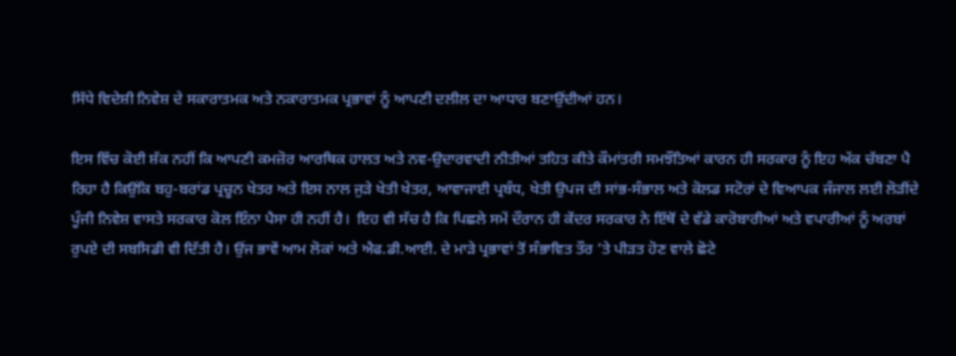ਸਿੱਧੇ ਵਿਦੇਸ਼ੀ ਨਿਵੇਸ਼ ਦੇ ਸਕਾਰਾਤਮਕ ਅਤੇ ਨਕਾਰਾਤਮਕ ਪ੍ਰਭਾਵਾਂ ਨੂੰ ਆਪਣੀ ਦਲੀਲ ਦਾ ਆਧਾਰ ਬਣਾਉਂਦੀਆਂ ਹਨ।

ਇਸ ਵਿੱਚ ਕੋਈ ਸ਼ੱਕ ਨਹੀਂ ਕਿ ਆਪਣੀ ਕਮਜ਼ੋਰ ਆਰਥਿਕ ਹਾਲਤ ਅਤੇ ਨਵ-ਉਦਾਰਵਾਦੀ ਨੀਤੀਆਂ ਤਹਿਤ ਕੀਤੇ ਕੌਮਾਂਤਰੀ ਸਮਝੌਤਿਆਂ ਕਾਰਨ ਹੀ ਸਰਕਾਰ ਨੂੰ ਇਹ ਅੱਕ ਚੱਬਣਾ ਪੈ ਰਿਹਾ ਹੈ ਕਿਉਂਕਿ ਬਹੁ-ਬਰਾਂਡ ਪ੍ਰਚੂਨ ਖੇਤਰ ਅਤੇ ਇਸ ਨਾਲ ਜੁੜੇ ਖੇਤੀ ਖੇਤਰ, ਆਵਾਜਾਈ ਪ੍ਰਬੰਧ, ਖੇਤੀ ਉਪਜ ਦੀ ਸਾਂਭ-ਸੰਭਾਲ ਅਤੇ ਕੋਲਡ ਸਟੋਰਾਂ ਦੇ ਵਿਆਪਕ ਜੰਜਾਲ ਲਈ ਲੋੜੀਂਦੇ ਪੂੰਜੀ ਨਿਵੇਸ਼ ਵਾਸਤੇ ਸਰਕਾਰ ਕੋਲ ਇੰਨਾ ਪੈਸਾ ਹੀ ਨਹੀਂ ਹੈ।  ਇਹ ਵੀ ਸੱਚ ਹੈ ਕਿ ਪਿਛਲੇ ਸਮੇਂ ਦੌਰਾਨ ਹੀ ਕੇਂਦਰ ਸਰਕਾਰ ਨੇ ਇੱਥੋਂ ਦੇ ਵੱਡੇ ਕਾਰੋਬਾਰੀਆਂ ਅਤੇ ਵਪਾਰੀਆਂ ਨੂੰ ਅਰਬਾਂ ਰੁਪਏ ਦੀ ਸਬਸਿਡੀ ਵੀ ਦਿੱਤੀ ਹੈ। ਉਂਜ ਭਾਵੇਂ ਆਮ ਲੋਕਾਂ ਅਤੇ ਐਫ.ਡੀ.ਆਈ. ਦੇ ਮਾੜੇ ਪ੍ਰਭਾਵਾਂ ਤੋਂ ਸੰਭਾਵਿਤ ਤੌਰ ’ਤੇ ਪੀੜਤ ਹੋਣ ਵਾਲੇ ਛੋਟੇ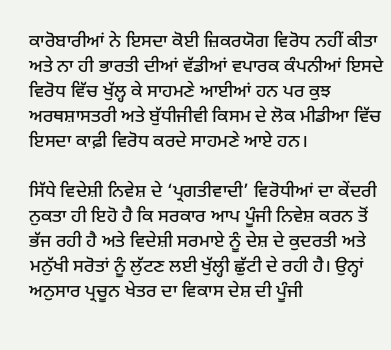ਕਾਰੋਬਾਰੀਆਂ ਨੇ ਇਸਦਾ ਕੋਈ ਜ਼ਿਕਰਯੋਗ ਵਿਰੋਧ ਨਹੀਂ ਕੀਤਾ ਅਤੇ ਨਾ ਹੀ ਭਾਰਤੀ ਦੀਆਂ ਵੱਡੀਆਂ ਵਪਾਰਕ ਕੰਪਨੀਆਂ ਇਸਦੇ ਵਿਰੋਧ ਵਿੱਚ ਖੁੱਲ੍ਹ ਕੇ ਸਾਹਮਣੇ ਆਈਆਂ ਹਨ ਪਰ ਕੁਝ ਅਰਥਸ਼ਾਸਤਰੀ ਅਤੇ ਬੁੱਧੀਜੀਵੀ ਕਿਸਮ ਦੇ ਲੋਕ ਮੀਡੀਆ ਵਿੱਚ ਇਸਦਾ ਕਾਫ਼ੀ ਵਿਰੋਧ ਕਰਦੇ ਸਾਹਮਣੇ ਆਏ ਹਨ।

ਸਿੱਧੇ ਵਿਦੇਸ਼ੀ ਨਿਵੇਸ਼ ਦੇ ‘ਪ੍ਰਗਤੀਵਾਦੀ’ ਵਿਰੋਧੀਆਂ ਦਾ ਕੇਂਦਰੀ ਨੁਕਤਾ ਹੀ ਇਹੋ ਹੈ ਕਿ ਸਰਕਾਰ ਆਪ ਪੂੰਜੀ ਨਿਵੇਸ਼ ਕਰਨ ਤੋਂ ਭੱਜ ਰਹੀ ਹੈ ਅਤੇ ਵਿਦੇਸ਼ੀ ਸਰਮਾਏ ਨੂੰ ਦੇਸ਼ ਦੇ ਕੁਦਰਤੀ ਅਤੇ ਮਨੁੱਖੀ ਸਰੋਤਾਂ ਨੂੰ ਲੁੱਟਣ ਲਈ ਖੁੱਲ੍ਹੀ ਛੁੱਟੀ ਦੇ ਰਹੀ ਹੈ। ਉਨ੍ਹਾਂ ਅਨੁਸਾਰ ਪ੍ਰਚੂਨ ਖੇਤਰ ਦਾ ਵਿਕਾਸ ਦੇਸ਼ ਦੀ ਪੂੰਜੀ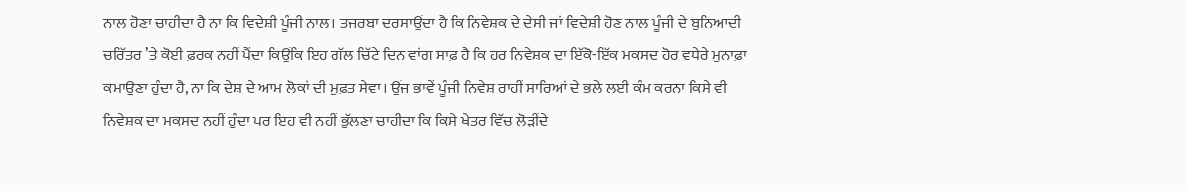ਨਾਲ ਹੋਣਾ ਚਾਹੀਦਾ ਹੈ ਨਾ ਕਿ ਵਿਦੇਸ਼ੀ ਪੂੰਜੀ ਨਾਲ। ਤਜਰਬਾ ਦਰਸਾਉਂਦਾ ਹੈ ਕਿ ਨਿਵੇਸ਼ਕ ਦੇ ਦੇਸੀ ਜਾਂ ਵਿਦੇਸ਼ੀ ਹੋਣ ਨਾਲ ਪੂੰਜੀ ਦੇ ਬੁਨਿਆਦੀ ਚਰਿੱਤਰ ’ਤੇ ਕੋਈ ਫ਼ਰਕ ਨਹੀਂ ਪੈਂਦਾ ਕਿਉਂਕਿ ਇਹ ਗੱਲ ਚਿੱਟੇ ਦਿਨ ਵਾਂਗ ਸਾਫ਼ ਹੈ ਕਿ ਹਰ ਨਿਵੇਸ਼ਕ ਦਾ ਇੱਕੋ-ਇੱਕ ਮਕਸਦ ਹੋਰ ਵਧੇਰੇ ਮੁਨਾਫ਼ਾ ਕਮਾਉਣਾ ਹੁੰਦਾ ਹੈ, ਨਾ ਕਿ ਦੇਸ਼ ਦੇ ਆਮ ਲੋਕਾਂ ਦੀ ਮੁਫ਼ਤ ਸੇਵਾ। ਉਂਜ ਭਾਵੇਂ ਪੂੰਜੀ ਨਿਵੇਸ਼ ਰਾਹੀਂ ਸਾਰਿਆਂ ਦੇ ਭਲੇ ਲਈ ਕੰਮ ਕਰਨਾ ਕਿਸੇ ਵੀ ਨਿਵੇਸ਼ਕ ਦਾ ਮਕਸਦ ਨਹੀਂ ਹੁੰਦਾ ਪਰ ਇਹ ਵੀ ਨਹੀਂ ਭੁੱਲਣਾ ਚਾਹੀਦਾ ਕਿ ਕਿਸੇ ਖੇਤਰ ਵਿੱਚ ਲੋੜੀਂਦੇ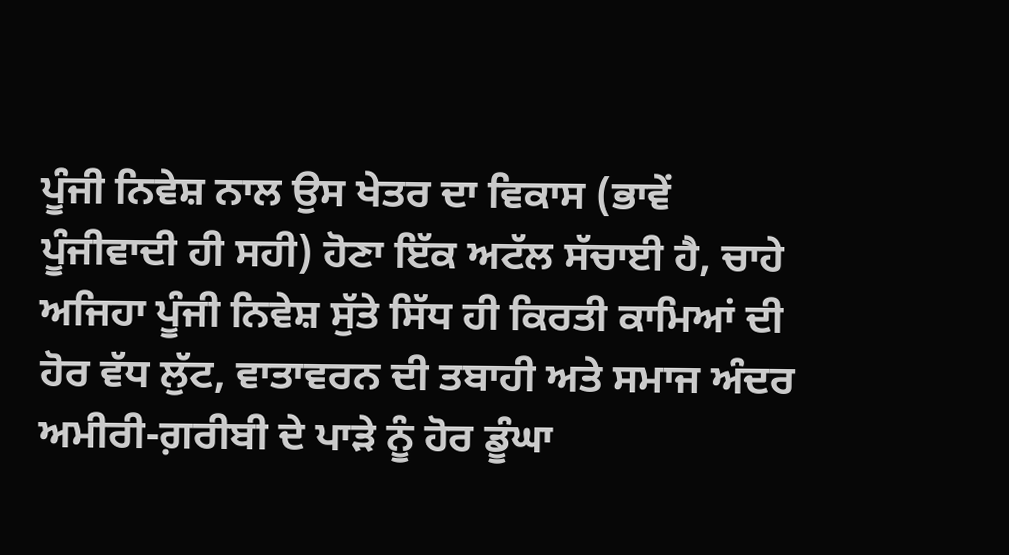ਪੂੰਜੀ ਨਿਵੇਸ਼ ਨਾਲ ਉਸ ਖੇਤਰ ਦਾ ਵਿਕਾਸ (ਭਾਵੇਂ ਪੂੰਜੀਵਾਦੀ ਹੀ ਸਹੀ) ਹੋਣਾ ਇੱਕ ਅਟੱਲ ਸੱਚਾਈ ਹੈ, ਚਾਹੇ ਅਜਿਹਾ ਪੂੰਜੀ ਨਿਵੇਸ਼ ਸੁੱਤੇ ਸਿੱਧ ਹੀ ਕਿਰਤੀ ਕਾਮਿਆਂ ਦੀ ਹੋਰ ਵੱਧ ਲੁੱਟ, ਵਾਤਾਵਰਨ ਦੀ ਤਬਾਹੀ ਅਤੇ ਸਮਾਜ ਅੰਦਰ ਅਮੀਰੀ-ਗ਼ਰੀਬੀ ਦੇ ਪਾੜੇ ਨੂੰ ਹੋਰ ਡੂੰਘਾ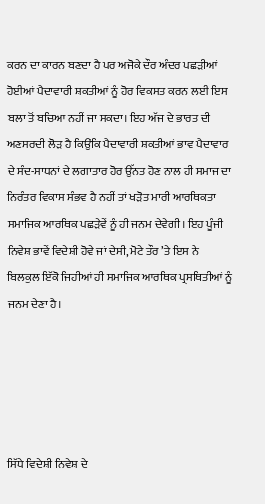ਕਰਨ ਦਾ ਕਾਰਨ ਬਣਦਾ ਹੈ ਪਰ ਅਜੋਕੇ ਦੌਰ ਅੰਦਰ ਪਛੜੀਆਂ ਹੋਈਆਂ ਪੈਦਾਵਾਰੀ ਸ਼ਕਤੀਆਂ ਨੂੰ ਹੋਰ ਵਿਕਸਤ ਕਰਨ ਲਈ ਇਸ ਬਲਾ ਤੋਂ ਬਚਿਆ ਨਹੀਂ ਜਾ ਸਕਦਾ। ਇਹ ਅੱਜ ਦੇ ਭਾਰਤ ਦੀ ਅਣਸਰਦੀ ਲੋੜ ਹੈ ਕਿਉਂਕਿ ਪੈਦਾਵਾਰੀ ਸ਼ਕਤੀਆਂ ਭਾਵ ਪੈਦਾਵਾਰ ਦੇ ਸੰਦ-ਸਾਧਨਾਂ ਦੇ ਲਗਾਤਾਰ ਹੋਰ ਉੱਨਤ ਹੋਣ ਨਾਲ ਹੀ ਸਮਾਜ ਦਾ ਨਿਰੰਤਰ ਵਿਕਾਸ ਸੰਭਵ ਹੈ ਨਹੀਂ ਤਾਂ ਖੜੋਤ ਮਾਰੀ ਆਰਥਿਕਤਾ ਸਮਾਜਿਕ ਆਰਥਿਕ ਪਛੜੇਵੇਂ ਨੂੰ ਹੀ ਜਨਮ ਦੇਵੇਗੀ। ਇਹ ਪੂੰਜੀ ਨਿਵੇਸ਼ ਭਾਵੇਂ ਵਿਦੇਸ਼ੀ ਹੋਵੇ ਜਾਂ ਦੇਸੀ, ਮੋਟੇ ਤੌਰ ’ਤੇ ਇਸ ਨੇ ਬਿਲਕੁਲ ਇੱਕੋ ਜਿਹੀਆਂ ਹੀ ਸਮਾਜਿਕ ਆਰਥਿਕ ਪ੍ਰਸਥਿਤੀਆਂ ਨੂੰ ਜਨਮ ਦੇਣਾ ਹੈ।





ਸਿੱਧੇ ਵਿਦੇਸ਼ੀ ਨਿਵੇਸ਼ ਦੇ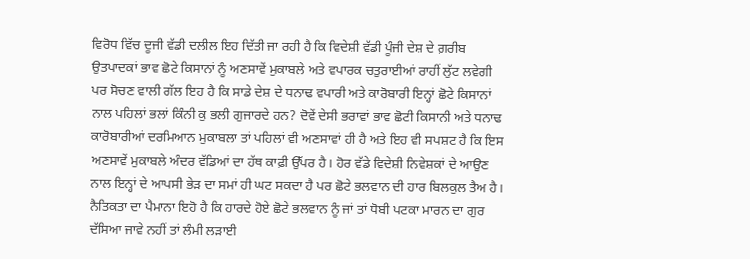ਵਿਰੋਧ ਵਿੱਚ ਦੂਜੀ ਵੱਡੀ ਦਲੀਲ ਇਹ ਦਿੱਤੀ ਜਾ ਰਹੀ ਹੈ ਕਿ ਵਿਦੇਸ਼ੀ ਵੱਡੀ ਪੂੰਜੀ ਦੇਸ਼ ਦੇ ਗ਼ਰੀਬ ਉਤਪਾਦਕਾਂ ਭਾਵ ਛੋਟੇ ਕਿਸਾਨਾਂ ਨੂੰ ਅਣਸਾਵੇਂ ਮੁਕਾਬਲੇ ਅਤੇ ਵਪਾਰਕ ਚਤੁਰਾਈਆਂ ਰਾਹੀਂ ਲੁੱਟ ਲਵੇਗੀ ਪਰ ਸੋਚਣ ਵਾਲੀ ਗੱਲ ਇਹ ਹੈ ਕਿ ਸਾਡੇ ਦੇਸ਼ ਦੇ ਧਨਾਢ ਵਪਾਰੀ ਅਤੇ ਕਾਰੋਬਾਰੀ ਇਨ੍ਹਾਂ ਛੋਟੇ ਕਿਸਾਨਾਂ ਨਾਲ ਪਹਿਲਾਂ ਭਲਾਂ ਕਿੰਨੀ ਕੁ ਭਲੀ ਗੁਜਾਰਦੇ ਹਨ? ਦੋਵੇਂ ਦੇਸੀ ਭਰਾਵਾਂ ਭਾਵ ਛੋਟੀ ਕਿਸਾਨੀ ਅਤੇ ਧਨਾਢ ਕਾਰੋਬਾਰੀਆਂ ਦਰਮਿਆਨ ਮੁਕਾਬਲਾ ਤਾਂ ਪਹਿਲਾਂ ਵੀ ਅਣਸਾਵਾਂ ਹੀ ਹੈ ਅਤੇ ਇਹ ਵੀ ਸਪਸ਼ਟ ਹੈ ਕਿ ਇਸ ਅਣਸਾਵੇਂ ਮੁਕਾਬਲੇ ਅੰਦਰ ਵੱਡਿਆਂ ਦਾ ਹੱਥ ਕਾਫ਼ੀ ਉੱਪਰ ਹੈ। ਹੋਰ ਵੱਡੇ ਵਿਦੇਸ਼ੀ ਨਿਵੇਸ਼ਕਾਂ ਦੇ ਆਉਣ ਨਾਲ ਇਨ੍ਹਾਂ ਦੇ ਆਪਸੀ ਭੇੜ ਦਾ ਸਮਾਂ ਹੀ ਘਟ ਸਕਦਾ ਹੈ ਪਰ ਛੋਟੇ ਭਲਵਾਨ ਦੀ ਹਾਰ ਬਿਲਕੁਲ ਤੈਅ ਹੈ। ਨੈਤਿਕਤਾ ਦਾ ਪੈਮਾਨਾ ਇਹੋ ਹੈ ਕਿ ਹਾਰਦੇ ਹੋਏ ਛੋਟੇ ਭਲਵਾਨ ਨੂੰ ਜਾਂ ਤਾਂ ਧੋਬੀ ਪਟਕਾ ਮਾਰਨ ਦਾ ਗੁਰ ਦੱਸਿਆ ਜਾਵੇ ਨਹੀਂ ਤਾਂ ਲੰਮੀ ਲੜਾਈ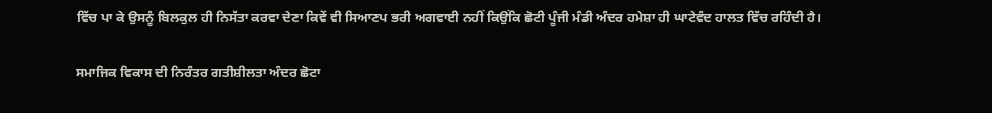ਵਿੱਚ ਪਾ ਕੇ ਉਸਨੂੰ ਬਿਲਕੁਲ ਹੀ ਨਿਸੱਤਾ ਕਰਵਾ ਦੇਣਾ ਕਿਵੇਂ ਵੀ ਸਿਆਣਪ ਭਰੀ ਅਗਵਾਈ ਨਹੀਂ ਕਿਉਂਕਿ ਛੋਟੀ ਪੂੰਜੀ ਮੰਡੀ ਅੰਦਰ ਹਮੇਸ਼ਾ ਹੀ ਘਾਟੇਵੰਦ ਹਾਲਤ ਵਿੱਚ ਰਹਿੰਦੀ ਹੈ।

ਸਮਾਜਿਕ ਵਿਕਾਸ ਦੀ ਨਿਰੰਤਰ ਗਤੀਸ਼ੀਲਤਾ ਅੰਦਰ ਛੋਟਾ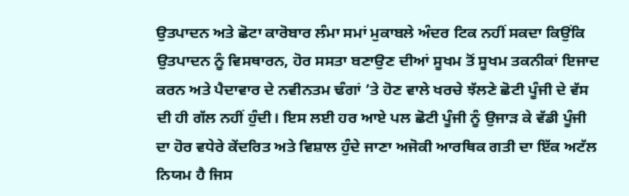ਉਤਪਾਦਨ ਅਤੇ ਛੋਟਾ ਕਾਰੋਬਾਰ ਲੰਮਾ ਸਮਾਂ ਮੁਕਾਬਲੇ ਅੰਦਰ ਟਿਕ ਨਹੀਂ ਸਕਦਾ ਕਿਉਂਕਿ ਉਤਪਾਦਨ ਨੂੰ ਵਿਸਥਾਰਨ, ਹੋਰ ਸਸਤਾ ਬਣਾਉਣ ਦੀਆਂ ਸੂਖਮ ਤੋਂ ਸੂਖਮ ਤਕਨੀਕਾਂ ਇਜਾਦ ਕਰਨ ਅਤੇ ਪੈਦਾਵਾਰ ਦੇ ਨਵੀਨਤਮ ਢੰਗਾਂ ’ਤੇ ਹੋਣ ਵਾਲੇ ਖਰਚੇ ਝੱਲਣੇ ਛੋਟੀ ਪੂੰਜੀ ਦੇ ਵੱਸ ਦੀ ਹੀ ਗੱਲ ਨਹੀਂ ਹੁੰਦੀ। ਇਸ ਲਈ ਹਰ ਆਏ ਪਲ ਛੋਟੀ ਪੂੰਜੀ ਨੂੰ ਉਜਾੜ ਕੇ ਵੱਡੀ ਪੂੰਜੀ ਦਾ ਹੋਰ ਵਧੇਰੇ ਕੇਂਦਰਿਤ ਅਤੇ ਵਿਸ਼ਾਲ ਹੁੰਦੇ ਜਾਣਾ ਅਜੋਕੀ ਆਰਥਿਕ ਗਤੀ ਦਾ ਇੱਕ ਅਟੱਲ ਨਿਯਮ ਹੈ ਜਿਸ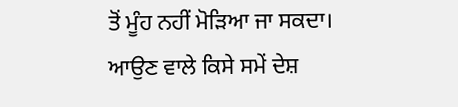ਤੋਂ ਮੂੰਹ ਨਹੀਂ ਮੋੜਿਆ ਜਾ ਸਕਦਾ।
ਆਉਣ ਵਾਲੇ ਕਿਸੇ ਸਮੇਂ ਦੇਸ਼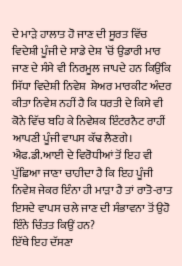ਦੇ ਮਾੜੇ ਹਾਲਾਤ ਹੋ ਜਾਣ ਦੀ ਸੂਰਤ ਵਿੱਚ ਵਿਦੇਸ਼ੀ ਪੂੰਜੀ ਦੇ ਸਾਡੇ ਦੇਸ਼ ’ਚੋਂ ਉਡਾਰੀ ਮਾਰ ਜਾਣ ਦੇ ਸੰਸੇ ਵੀ ਨਿਰਮੂਲ ਜਾਪਦੇ ਹਨ ਕਿਉਂਕਿ ਸਿੱਧਾ ਵਿਦੇਸ਼ੀ ਨਿਵੇਸ਼  ਸ਼ੇਅਰ ਮਾਰਕੀਟ ਅੰਦਰ ਕੀਤਾ ਨਿਵੇਸ਼ ਨਹੀਂ ਹੈ ਕਿ ਧਰਤੀ ਦੇ ਕਿਸੇ ਵੀ ਕੋਨੇ ਵਿੱਚ ਬਹਿ ਕੇ ਨਿਵੇਸ਼ਕ ਇੰਟਰਨੈਟ ਰਾਹੀਂ ਆਪਣੀ ਪੂੰਜੀ ਵਾਪਸ ਕੱਢ ਲੈਣਗੇ। ਐਫ.ਡੀ.ਆਈ ਦੇ ਵਿਰੋਧੀਆਂ ਤੋਂ ਇਹ ਵੀ ਪੁੱਛਿਆ ਜਾਣਾ ਚਾਹੀਦਾ ਹੈ ਕਿ ਇਹ ਪੂੰਜੀ ਨਿਵੇਸ਼ ਜੇਕਰ ਇੰਨਾ ਹੀ ਮਾੜਾ ਹੈ ਤਾਂ ਰਾਤੋ-ਰਾਤ ਇਸਦੇ ਵਾਪਸ ਚਲੇ ਜਾਣ ਦੀ ਸੰਭਾਵਨਾ ਤੋਂ ਉਹੋ ਇੰਨੇ ਚਿੰਤਤ ਕਿਉਂ ਹਨ?
ਇੱਥੇ ਇਹ ਦੱਸਣਾ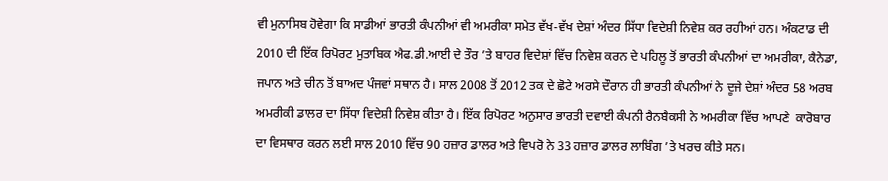ਵੀ ਮੁਨਾਸਿਬ ਹੋਵੇਗਾ ਕਿ ਸਾਡੀਆਂ ਭਾਰਤੀ ਕੰਪਨੀਆਂ ਵੀ ਅਮਰੀਕਾ ਸਮੇਤ ਵੱਖ-ਵੱਖ ਦੇਸ਼ਾਂ ਅੰਦਰ ਸਿੱਧਾ ਵਿਦੇਸ਼ੀ ਨਿਵੇਸ਼ ਕਰ ਰਹੀਆਂ ਹਨ। ਅੰਕਟਾਡ ਦੀ 2010 ਦੀ ਇੱਕ ਰਿਪੋਰਟ ਮੁਤਾਬਿਕ ਐਫ.ਡੀ.ਆਈ ਦੇ ਤੌਰ ’ਤੇ ਬਾਹਰ ਵਿਦੇਸ਼ਾਂ ਵਿੱਚ ਨਿਵੇਸ਼ ਕਰਨ ਦੇ ਪਹਿਲੂ ਤੋਂ ਭਾਰਤੀ ਕੰਪਨੀਆਂ ਦਾ ਅਮਰੀਕਾ, ਕੈਨੇਡਾ, ਜਪਾਨ ਅਤੇ ਚੀਨ ਤੋਂ ਬਾਅਦ ਪੰਜਵਾਂ ਸਥਾਨ ਹੈ। ਸਾਲ 2008 ਤੋਂ 2012 ਤਕ ਦੇ ਛੋਟੇ ਅਰਸੇ ਦੌਰਾਨ ਹੀ ਭਾਰਤੀ ਕੰਪਨੀਆਂ ਨੇ ਦੂਜੇ ਦੇਸ਼ਾਂ ਅੰਦਰ 58 ਅਰਬ ਅਮਰੀਕੀ ਡਾਲਰ ਦਾ ਸਿੱਧਾ ਵਿਦੇਸ਼ੀ ਨਿਵੇਸ਼ ਕੀਤਾ ਹੈ। ਇੱਕ ਰਿਪੋਰਟ ਅਨੁਸਾਰ ਭਾਰਤੀ ਦਵਾਈ ਕੰਪਨੀ ਰੈਨਬੈਕਸੀ ਨੇ ਅਮਰੀਕਾ ਵਿੱਚ ਆਪਣੇ  ਕਾਰੋਬਾਰ ਦਾ ਵਿਸਥਾਰ ਕਰਨ ਲਈ ਸਾਲ 2010 ਵਿੱਚ 90 ਹਜ਼ਾਰ ਡਾਲਰ ਅਤੇ ਵਿਪਰੋ ਨੇ 33 ਹਜ਼ਾਰ ਡਾਲਰ ਲਾਬਿੰਗ ’ਤੇ ਖਰਚ ਕੀਤੇ ਸਨ।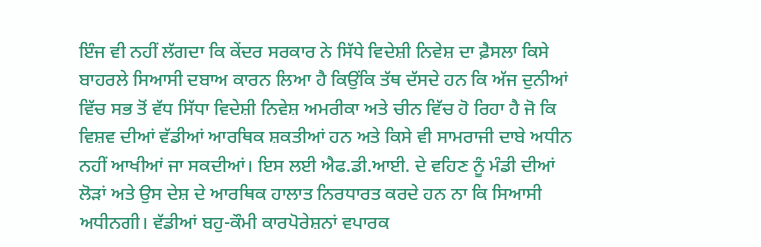ਇੰਜ ਵੀ ਨਹੀਂ ਲੱਗਦਾ ਕਿ ਕੇਂਦਰ ਸਰਕਾਰ ਨੇ ਸਿੱਧੇ ਵਿਦੇਸ਼ੀ ਨਿਵੇਸ਼ ਦਾ ਫ਼ੈਸਲਾ ਕਿਸੇ ਬਾਹਰਲੇ ਸਿਆਸੀ ਦਬਾਅ ਕਾਰਨ ਲਿਆ ਹੈ ਕਿਉਂਕਿ ਤੱਥ ਦੱਸਦੇ ਹਨ ਕਿ ਅੱਜ ਦੁਨੀਆਂ ਵਿੱਚ ਸਭ ਤੋਂ ਵੱਧ ਸਿੱਧਾ ਵਿਦੇਸ਼ੀ ਨਿਵੇਸ਼ ਅਮਰੀਕਾ ਅਤੇ ਚੀਨ ਵਿੱਚ ਹੋ ਰਿਹਾ ਹੈ ਜੋ ਕਿ ਵਿਸ਼ਵ ਦੀਆਂ ਵੱਡੀਆਂ ਆਰਥਿਕ ਸ਼ਕਤੀਆਂ ਹਨ ਅਤੇ ਕਿਸੇ ਵੀ ਸਾਮਰਾਜੀ ਦਾਬੇ ਅਧੀਨ ਨਹੀਂ ਆਖੀਆਂ ਜਾ ਸਕਦੀਆਂ। ਇਸ ਲਈ ਐਫ.ਡੀ.ਆਈ. ਦੇ ਵਹਿਣ ਨੂੰ ਮੰਡੀ ਦੀਆਂ ਲੋੜਾਂ ਅਤੇ ਉਸ ਦੇਸ਼ ਦੇ ਆਰਥਿਕ ਹਾਲਾਤ ਨਿਰਧਾਰਤ ਕਰਦੇ ਹਨ ਨਾ ਕਿ ਸਿਆਸੀ ਅਧੀਨਗੀ। ਵੱਡੀਆਂ ਬਹੁ-ਕੌਮੀ ਕਾਰਪੋਰੇਸ਼ਨਾਂ ਵਪਾਰਕ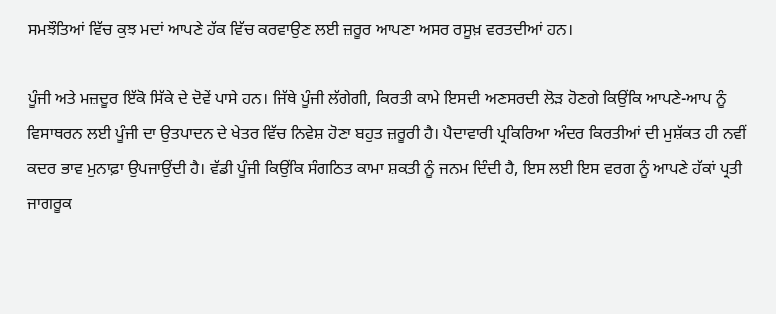ਸਮਝੌਤਿਆਂ ਵਿੱਚ ਕੁਝ ਮਦਾਂ ਆਪਣੇ ਹੱਕ ਵਿੱਚ ਕਰਵਾਉਣ ਲਈ ਜ਼ਰੂਰ ਆਪਣਾ ਅਸਰ ਰਸੂਖ਼ ਵਰਤਦੀਆਂ ਹਨ।

ਪੂੰਜੀ ਅਤੇ ਮਜ਼ਦੂਰ ਇੱਕੋ ਸਿੱਕੇ ਦੇ ਦੋਵੇਂ ਪਾਸੇ ਹਨ। ਜਿੱਥੇ ਪੂੰਜੀ ਲੱਗੇਗੀ, ਕਿਰਤੀ ਕਾਮੇ ਇਸਦੀ ਅਣਸਰਦੀ ਲੋੜ ਹੋਣਗੇ ਕਿਉਂਕਿ ਆਪਣੇ-ਆਪ ਨੂੰ ਵਿਸਾਥਰਨ ਲਈ ਪੂੰਜੀ ਦਾ ਉਤਪਾਦਨ ਦੇ ਖੇਤਰ ਵਿੱਚ ਨਿਵੇਸ਼ ਹੋਣਾ ਬਹੁਤ ਜ਼ਰੂਰੀ ਹੈ। ਪੈਦਾਵਾਰੀ ਪ੍ਰਕਿਰਿਆ ਅੰਦਰ ਕਿਰਤੀਆਂ ਦੀ ਮੁਸ਼ੱਕਤ ਹੀ ਨਵੀਂ ਕਦਰ ਭਾਵ ਮੁਨਾਫ਼ਾ ਉਪਜਾਉਂਦੀ ਹੈ। ਵੱਡੀ ਪੂੰਜੀ ਕਿਉਂਕਿ ਸੰਗਠਿਤ ਕਾਮਾ ਸ਼ਕਤੀ ਨੂੰ ਜਨਮ ਦਿੰਦੀ ਹੈ, ਇਸ ਲਈ ਇਸ ਵਰਗ ਨੂੰ ਆਪਣੇ ਹੱਕਾਂ ਪ੍ਰਤੀ ਜਾਗਰੂਕ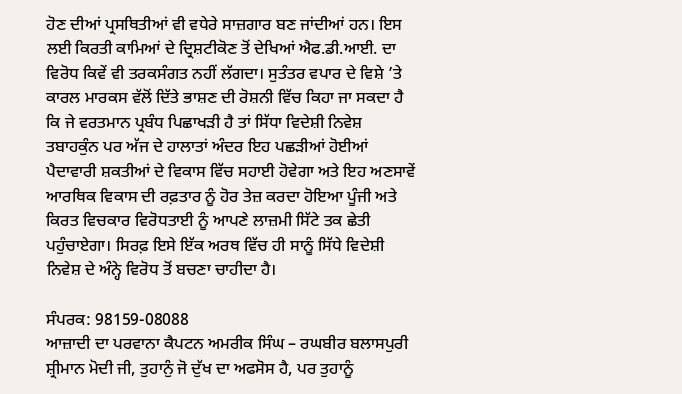ਹੋਣ ਦੀਆਂ ਪ੍ਰਸਥਿਤੀਆਂ ਵੀ ਵਧੇਰੇ ਸਾਜ਼ਗਾਰ ਬਣ ਜਾਂਦੀਆਂ ਹਨ। ਇਸ ਲਈ ਕਿਰਤੀ ਕਾਮਿਆਂ ਦੇ ਦ੍ਰਿਸ਼ਟੀਕੋਣ ਤੋਂ ਦੇਖਿਆਂ ਐਫ.ਡੀ.ਆਈ. ਦਾ ਵਿਰੋਧ ਕਿਵੇਂ ਵੀ ਤਰਕਸੰਗਤ ਨਹੀਂ ਲੱਗਦਾ। ਸੁਤੰਤਰ ਵਪਾਰ ਦੇ ਵਿਸ਼ੇ ’ਤੇ ਕਾਰਲ ਮਾਰਕਸ ਵੱਲੋਂ ਦਿੱਤੇ ਭਾਸ਼ਣ ਦੀ ਰੋਸ਼ਨੀ ਵਿੱਚ ਕਿਹਾ ਜਾ ਸਕਦਾ ਹੈ ਕਿ ਜੇ ਵਰਤਮਾਨ ਪ੍ਰਬੰਧ ਪਿਛਾਖੜੀ ਹੈ ਤਾਂ ਸਿੱਧਾ ਵਿਦੇਸ਼ੀ ਨਿਵੇਸ਼ ਤਬਾਹਕੁੰਨ ਪਰ ਅੱਜ ਦੇ ਹਾਲਾਤਾਂ ਅੰਦਰ ਇਹ ਪਛੜੀਆਂ ਹੋਈਆਂ ਪੈਦਾਵਾਰੀ ਸ਼ਕਤੀਆਂ ਦੇ ਵਿਕਾਸ ਵਿੱਚ ਸਹਾਈ ਹੋਵੇਗਾ ਅਤੇ ਇਹ ਅਣਸਾਵੇਂ ਆਰਥਿਕ ਵਿਕਾਸ ਦੀ ਰਫ਼ਤਾਰ ਨੂੰ ਹੋਰ ਤੇਜ਼ ਕਰਦਾ ਹੋਇਆ ਪੂੰਜੀ ਅਤੇ ਕਿਰਤ ਵਿਚਕਾਰ ਵਿਰੋਧਤਾਈ ਨੂੰ ਆਪਣੇ ਲਾਜ਼ਮੀ ਸਿੱਟੇ ਤਕ ਛੇਤੀ ਪਹੁੰਚਾਏਗਾ। ਸਿਰਫ਼ ਇਸੇ ਇੱਕ ਅਰਥ ਵਿੱਚ ਹੀ ਸਾਨੂੰ ਸਿੱਧੇ ਵਿਦੇਸ਼ੀ ਨਿਵੇਸ਼ ਦੇ ਅੰਨ੍ਹੇ ਵਿਰੋਧ ਤੋਂ ਬਚਣਾ ਚਾਹੀਦਾ ਹੈ।

ਸੰਪਰਕ: 98159-08088
ਆਜ਼ਾਦੀ ਦਾ ਪਰਵਾਨਾ ਕੈਪਟਨ ਅਮਰੀਕ ਸਿੰਘ – ਰਘਬੀਰ ਬਲਾਸਪੁਰੀ
ਸ਼੍ਰੀਮਾਨ ਮੋਦੀ ਜੀ, ਤੁਹਾਨੁੰ ਜੋ ਦੁੱਖ ਦਾ ਅਫਸੋਸ ਹੈ, ਪਰ ਤੁਹਾਨੂੰ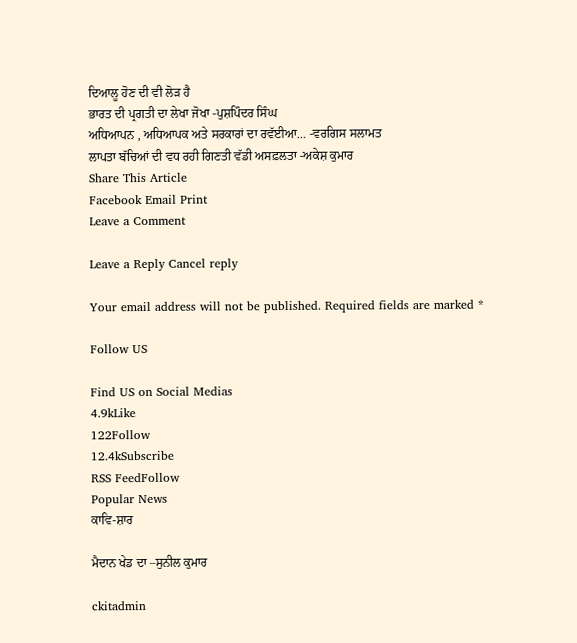ਦਿਆਲੂ ਹੋਣ ਦੀ ਵੀ ਲੋੜ ਹੈ
ਭਾਰਤ ਦੀ ਪ੍ਰਗਤੀ ਦਾ ਲੇਖਾ ਜੋਖਾ -ਪੁਸ਼ਪਿੰਦਰ ਸਿੰਘ
ਅਧਿਆਪਨ , ਅਧਿਆਪਕ ਅਤੇ ਸਰਕਾਰਾਂ ਦਾ ਰਵੱਈਆ… -ਵਰਗਿਸ ਸਲਾਮਤ
ਲਾਪਤਾ ਬੱਚਿਆਂ ਦੀ ਵਧ ਰਹੀ ਗਿਣਤੀ ਵੱਡੀ ਅਸਫ਼ਲਤਾ -ਅਕੇਸ਼ ਕੁਮਾਰ
Share This Article
Facebook Email Print
Leave a Comment

Leave a Reply Cancel reply

Your email address will not be published. Required fields are marked *

Follow US

Find US on Social Medias
4.9kLike
122Follow
12.4kSubscribe
RSS FeedFollow
Popular News
ਕਾਵਿ-ਸ਼ਾਰ

ਮੈਦਾਨ ਖੇਡ ਦਾ –ਸੁਨੀਲ ਕੁਮਾਰ

ckitadmin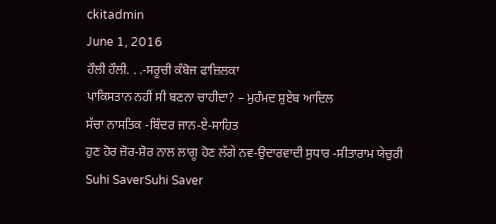ckitadmin
June 1, 2016
ਹੌਲੀ ਹੌਲੀ. . .-ਸਰੂਚੀ ਕੰਬੋਜ ਫਾਜ਼ਿਲਕਾ
ਪਾਕਿਸਤਾਨ ਨਹੀਂ ਸੀ ਬਣਨਾ ਚਾਹੀਦਾ? – ਮੁਹੰਮਦ ਸ਼ੁਏਬ ਆਦਿਲ
ਸੱਚਾ ਨਾਸਤਿਕ -ਬਿੰਦਰ ਜਾਨ-ਏ-ਸਾਹਿਤ
ਹੁਣ ਹੋਰ ਜ਼ੋਰ-ਸ਼ੋਰ ਨਾਲ ਲਾਗੂ ਹੋਣ ਲੱਗੇ ਨਵ-ਉਦਾਰਵਾਦੀ ਸੁਧਾਰ -ਸੀਤਾਰਾਮ ਯੇਚੁਰੀ
Suhi SaverSuhi Saver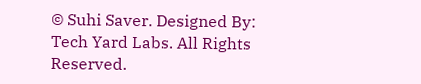© Suhi Saver. Designed By: Tech Yard Labs. All Rights Reserved.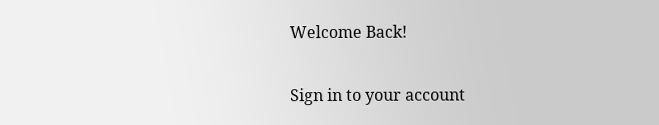Welcome Back!

Sign in to your account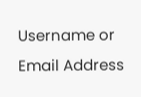Username or Email Address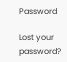Password

Lost your password?